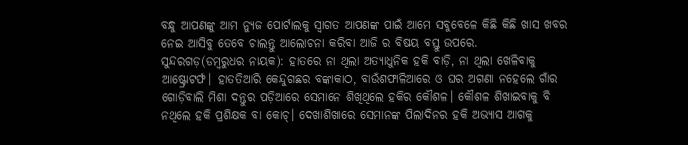ବନ୍ଧୁ ଆପଣଙ୍କୁ ଆମ ନ୍ୟୁଜ ପୋର୍ଟାଲକୁ ସ୍ଵାଗତ ଆପଣଙ୍କ ପାଇଁ ଆମେ ସବୁବେଳେ କିଛି କିଛି ଖାସ ଖବର ନେଇ ଆସିବୁ ତେବେ ଚାଲନ୍ତୁ ଆଲୋଚନା କରିବା ଆଜି ର ବିଷୟ ବସ୍ତୁ ଉପରେ.
ସୁନ୍ଦରଗଡ଼(ଡମ୍ବରୁଧର ନାୟକ): ହାତରେ ନା ଥିଲା ଅତ୍ୟାଧୁନିକ ହକି ବାଡ଼ି, ନା ଥିଲା ଖେଳିବାକୁ ଆଷ୍ଟ୍ରୋଟର୍ଫ। ହାତତିଆରି କେନ୍ଦୁଗଛର ବଙ୍କାକାଠ, ବାଉଁଶଫାଳିଆରେ ଓ ଘର ଅଗଣା ନହେଲେ ଗାଁର ଗୋଡ଼ିବାଲି ମିଶା ଦନ୍ତୁର ପଡ଼ିଆରେ ସେମାନେ ଶିଖିଥିଲେ ହକିର କୌଶଳ। କୌଶଳ ଶିଖାଇବାକୁ ବି ନଥିଲେ ହକି ପ୍ରଶିକ୍ଷକ ବା କୋଚ୍। ଦେଖାଶିଖାରେ ସେମାନଙ୍କ ପିଲାଦିନର ହକି ଅଭ୍ୟାସ ଆଗକୁ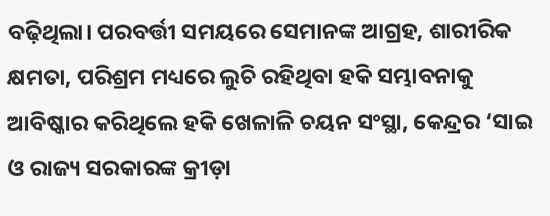ବଢ଼ିଥିଲା। ପରବର୍ତ୍ତୀ ସମୟରେ ସେମାନଙ୍କ ଆଗ୍ରହ, ଶାରୀରିକ କ୍ଷମତା, ପରିଶ୍ରମ ମଧ୍ୟରେ ଲୁଚି ରହିଥିବା ହକି ସମ୍ଭାବନାକୁ ଆବିଷ୍କାର କରିଥିଲେ ହକି ଖେଳାଳି ଚୟନ ସଂସ୍ଥା, କେନ୍ଦ୍ରର ‘ସାଇ ଓ ରାଜ୍ୟ ସରକାରଙ୍କ କ୍ରୀଡ଼ା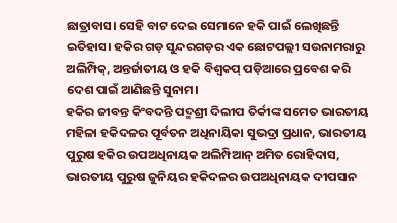ଛାତ୍ରାବାସ। ସେହି ବାଟ ଦେଇ ସେମାନେ ହକି ପାଇଁ ଲେଖିଛନ୍ତି ଇତିହାସ। ହକିର ଗଡ଼ ସୁନ୍ଦରଗଡ଼ର ଏକ ଛୋଟପଲ୍ଲୀ ସଉନାମରାରୁ ଅଲିମ୍ପିକ୍, ଅନ୍ତର୍ଜାତୀୟ ଓ ହକି ବିଶ୍ବକପ୍ ପଡ଼ିଆରେ ପ୍ରବେଶ କରି ଦେଶ ପାଇଁ ଆଣିଛନ୍ତି ସୁନାମ।
ହକିର ଜୀବନ୍ତ କିଂବଦନ୍ତି ପଦ୍ମଶ୍ରୀ ଦିଲୀପ ତିର୍କୀଙ୍କ ସମେତ ଭାରତୀୟ ମହିଳା ହକିଦଳର ପୂର୍ବତନ ଅଧିନାୟିକା ସୁଭଦ୍ରା ପ୍ରଧାନ, ଭାରତୀୟ ପୁରୁଷ ହକିର ଉପଅଧିନାୟକ ଅଲିମ୍ପିଆନ୍ ଅମିତ ରୋହିଦାସ, ଭାରତୀୟ ପୁରୁଷ ଜୁନିୟର ହକିଦଳର ଉପଅଧିନାୟକ ଦୀପସାନ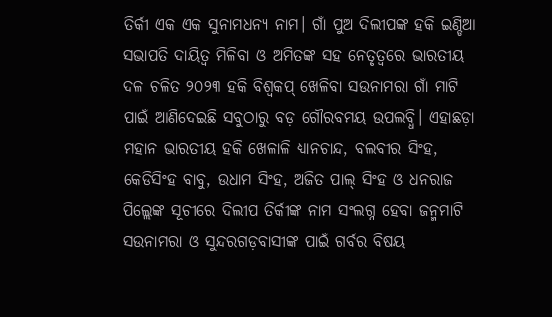ତିର୍କୀ ଏକ ଏକ ସୁନାମଧନ୍ୟ ନାମ। ଗାଁ ପୁଅ ଦିଲୀପଙ୍କ ହକି ଇଣ୍ଡିଆ ସଭାପତି ଦାୟିତ୍ବ ମିଳିବା ଓ ଅମିତଙ୍କ ସହ ନେତୃତ୍ବରେ ଭାରତୀୟ ଦଳ ଚଳିତ ୨୦୨୩ ହକି ବିଶ୍ବକପ୍ ଖେଳିବା ସଉନାମରା ଗାଁ ମାଟି ପାଇଁ ଆଣିଦେଇଛି ସବୁଠାରୁ ବଡ଼ ଗୌରବମୟ ଉପଲବ୍ଧି। ଏହାଛଡ଼ା ମହାନ ଭାରତୀୟ ହକି ଖେଳାଳି ଧ୍ୟାନଚାନ୍ଦ, ବଲବୀର ସିଂହ, କେଡିସିଂହ ବାବୁ, ଉଧାମ ସିଂହ, ଅଜିତ ପାଲ୍ ସିଂହ ଓ ଧନରାଜ ପିଲ୍ଲେଙ୍କ ସୂଚୀରେ ଦିଲୀପ ତିର୍କୀଙ୍କ ନାମ ସଂଲଗ୍ନ ହେବା ଜନ୍ମମାଟି ସଉନାମରା ଓ ସୁନ୍ଦରଗଡ଼ବାସୀଙ୍କ ପାଇଁ ଗର୍ବର ବିଷୟ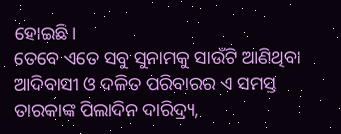ହୋଇଛି।
ତେବେ ଏତେ ସବୁ ସୁନାମକୁ ସାଉଁଟି ଆଣିଥିବା ଆଦିବାସୀ ଓ ଦଳିତ ପରିବାରର ଏ ସମସ୍ତ ତାରକାଙ୍କ ପିଲାଦିନ ଦାରିଦ୍ର୍ୟ,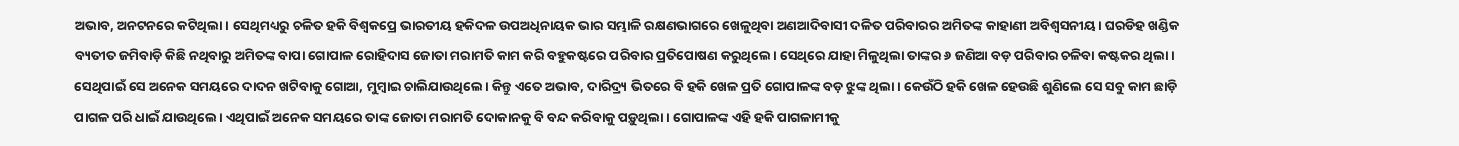ଅଭାବ, ଅନଟନରେ କଟିଥିଲା। ସେଥିମଧ୍ୟରୁ ଚଳିତ ହକି ବିଶ୍ବକପ୍ରେ ଭାରତୀୟ ହକିଦଳ ଉପଅଧିନାୟକ ଭାର ସମ୍ଭାଳି ରକ୍ଷଣଭାଗରେ ଖେଳୁଥିବା ଅଣଆଦିବାସୀ ଦଳିତ ପରିବାରର ଅମିତଙ୍କ କାହାଣୀ ଅବିଶ୍ବସନୀୟ। ଘରଡିହ ଖଣ୍ଡିକ ବ୍ୟତୀତ ଜମିବାଡ଼ି କିଛି ନଥିବାରୁ ଅମିତଙ୍କ ବାପା ଗୋପାଳ ରୋହିଦାସ ଜୋତା ମରାମତି କାମ କରି ବହୁକଷ୍ଟରେ ପରିବାର ପ୍ରତିପୋଷଣ କରୁଥିଲେ। ସେଥିରେ ଯାହା ମିଳୁଥିଲା ତାଙ୍କର ୬ ଜଣିଆ ବଡ଼ ପରିବାର ଚଳିବା କଷ୍ଟକର ଥିଲା। ସେଥିପାଇଁ ସେ ଅନେକ ସମୟରେ ଦାଦନ ଖଟିବାକୁ ଗୋଆ, ମୁମ୍ବାଇ ଚାଲିଯାଉଥିଲେ। କିନ୍ତୁ ଏତେ ଅଭାବ, ଦାରିଦ୍ର୍ୟ ଭିତରେ ବି ହକି ଖେଳ ପ୍ରତି ଗୋପାଳଙ୍କ ବଡ଼ ଝୁଙ୍କ ଥିଲା। କେଉଁଠି ହକି ଖେଳ ହେଉଛି ଶୁଣିଲେ ସେ ସବୁ କାମ ଛାଡ଼ି ପାଗଳ ପରି ଧାଇଁ ଯାଉଥିଲେ। ଏଥିପାଇଁ ଅନେକ ସମୟରେ ତାଙ୍କ ଜୋତା ମରାମତି ଦୋକାନକୁ ବି ବନ୍ଦ କରିବାକୁ ପଡ଼ୁଥିଲା। ଗୋପାଳଙ୍କ ଏହି ହକି ପାଗଳାମୀକୁ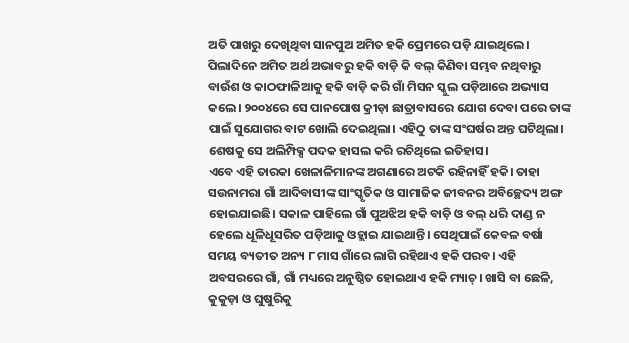ଅତି ପାଖରୁ ଦେଖିଥିବା ସାନପୁଅ ଅମିତ ହକି ପ୍ରେମରେ ପଡ଼ି ଯାଇଥିଲେ। ପିଲାଦିନେ ଅମିତ ଅର୍ଥ ଅଭାବରୁ ହକି ବାଡ଼ି କି ବଲ୍ କିଣିବା ସମ୍ଭବ ନଥିବାରୁ ବାଉଁଶ ଓ କାଠଫାଳିଆକୁ ହକି ବାଡ଼ି କରି ଗାଁ ମିସନ ସ୍କୁଲ ପଡ଼ିଆରେ ଅଭ୍ୟାସ କଲେ। ୨୦୦୪ରେ ସେ ପାନପୋଷ କ୍ରୀଡ଼ା ଛାତ୍ରାବାସରେ ଯୋଗ ଦେବା ପରେ ତାଙ୍କ ପାଇଁ ସୁଯୋଗର ବାଟ ଖୋଲି ଦେଇଥିଲା। ଏହିଠୁ ତାଙ୍କ ସଂଘର୍ଷର ଅନ୍ତ ଘଟିଥିଲା। ଶେଷକୁ ସେ ଅଲିମ୍ପିକ୍ସ ପଦକ ହାସଲ କରି ରଚିଥିଲେ ଇତିହାସ।
ଏବେ ଏହି ତାରକା ଖେଳାଳିମାନଙ୍କ ଅଗଣାରେ ଅଟକି ରହିନାହିଁ ହକି। ତାହା ସଉନାମରା ଗାଁ ଆଦିବାସୀଙ୍କ ସାଂସ୍କୃତିକ ଓ ସାମାଜିକ ଜୀବନର ଅବିଚ୍ଛେଦ୍ୟ ଅଙ୍ଗ ହୋଇଯାଇଛି। ସକାଳ ପାହିଲେ ଗାଁ ପୁଅଝିଅ ହକି ବାଡ଼ି ଓ ବଲ୍ ଧରି ଦାଣ୍ଡ ନ ହେଲେ ଧୂଳିଧୂସରିତ ପଡ଼ିଆକୁ ଓହ୍ଲାଇ ଯାଇଥାନ୍ତି। ସେଥିପାଇଁ କେବଳ ବର୍ଷା ସମୟ ବ୍ୟତୀତ ଅନ୍ୟ ୮ ମାସ ଗାଁରେ ଲାଗି ରହିଥାଏ ହକି ପରବ। ଏହି ଅବସରରେ ଗାଁ, ଗାଁ ମଧ୍ୟରେ ଅନୁଷ୍ଠିତ ହୋଇଥାଏ ହକି ମ୍ୟାଚ୍। ଖାସି ବା ଛେଳି, କୁକୁଡ଼ା ଓ ଘୁଷୁରିକୁ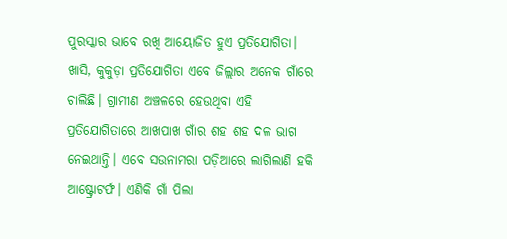ପୁରସ୍କାର ଭାବେ ରଖି ଆୟୋଜିତ ହୁଏ ପ୍ରତିଯୋଗିତା। ଖାସି, କୁକୁଡ଼ା ପ୍ରତିଯୋଗିତା ଏବେ ଜିଲ୍ଲାର ଅନେକ ଗାଁରେ ଚାଲିଛି। ଗ୍ରାମୀଣ ଅଞ୍ଚଳରେ ହେଉଥିବା ଏହି ପ୍ରତିଯୋଗିତାରେ ଆଖପାଖ ଗାଁର ଶହ ଶହ ଦଳ ଭାଗ ନେଇଥାନ୍ତି। ଏବେ ସଉନାମରା ପଡ଼ିଆରେ ଲାଗିଲାଣି ହକି ଆଷ୍ଟ୍ରୋଟର୍ଫ। ଏଣିକି ଗାଁ ପିଲା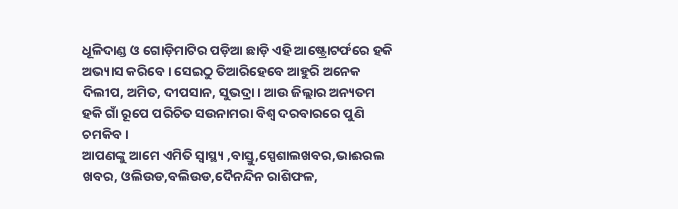ଧୂଳିଦାଣ୍ଡ ଓ ଗୋଡ଼ିମାଟିର ପଡ଼ିଆ ଛାଡ଼ି ଏହି ଆଷ୍ଟ୍ରୋଟର୍ଫରେ ହକି ଅଭ୍ୟାସ କରିବେ। ସେଇଠୁ ତିଆରିହେବେ ଆହୁରି ଅନେକ ଦିଲୀପ, ଅମିତ, ଦୀପସାନ, ସୁଭଦ୍ରା। ଆଉ ଜିଲ୍ଲାର ଅନ୍ୟତମ ହକି ଗାଁ ରୂପେ ପରିଚିତ ସଉନାମରା ବିଶ୍ବ ଦରବାରରେ ପୁଣି ଚମକିବ।
ଆପଣଙ୍କୁ ଆମେ ଏମିତି ସ୍ଵାସ୍ଥ୍ୟ ,ବାସ୍ତୁ,ସ୍ପେଶାଲଖବର,ଭାଈରଲ ଖବର, ଓଲିଉଡ,ବଲିଉଡ,ଦୈନନ୍ଦିନ ରାଶିଫଳ,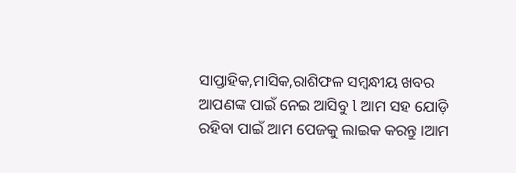ସାପ୍ତାହିକ,ମାସିକ,ରାଶିଫଳ ସମ୍ଵନ୍ଧୀୟ ଖବର ଆପଣଙ୍କ ପାଇଁ ନେଇ ଆସିବୁ l ଆମ ସହ ଯୋଡ଼ି ରହିବା ପାଇଁ ଆମ ପେଜକୁ ଲାଇକ କରନ୍ତୁ ।ଆମ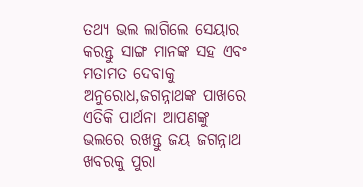ତଥ୍ୟ ଭଲ ଲାଗିଲେ ସେୟାର କରନ୍ତୁ ସାଙ୍ଗ ମାନଙ୍କ ସହ ଏବଂ ମତାମତ ଦେବାକୁ ଅନୁରୋଧ,ଜଗନ୍ନାଥଙ୍କ ପାଖରେ ଏତିକି ପାର୍ଥନା ଆପଣଙ୍କୁ ଭଲରେ ରଖନ୍ତୁ ଜୟ ଜଗନ୍ନାଥ ଖବରକୁ ପୁରା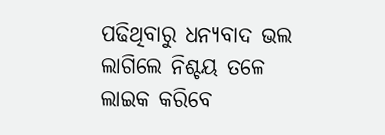ପଢିଥିବାରୁ ଧନ୍ୟବାଦ ଭଲ ଲାଗିଲେ ନିଶ୍ଚୟ ତଳେ ଲାଇକ କରିବେ